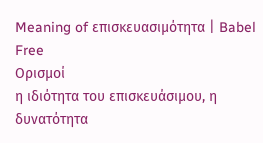Meaning of επισκευασιμότητα | Babel Free
Ορισμοί
η ιδιότητα του επισκευάσιμου, η δυνατότητα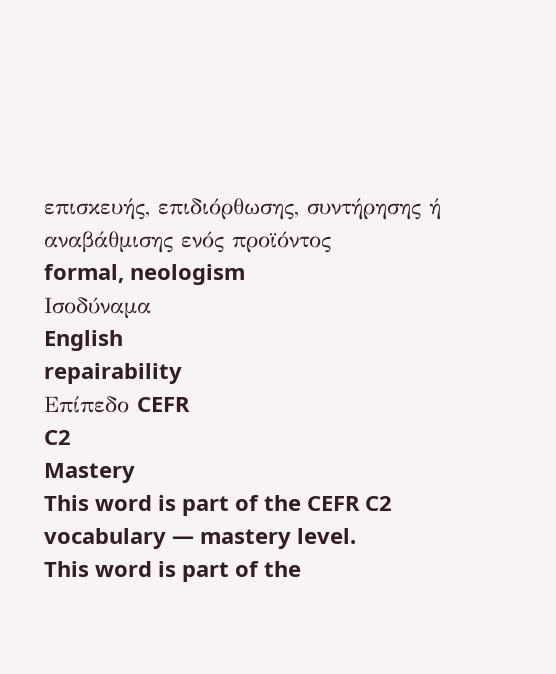επισκευής, επιδιόρθωσης, συντήρησης ή αναβάθμισης ενός προϊόντος
formal, neologism
Ισοδύναμα
English
repairability
Επίπεδο CEFR
C2
Mastery
This word is part of the CEFR C2 vocabulary — mastery level.
This word is part of the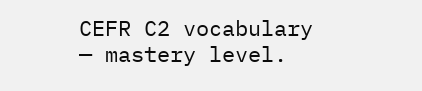CEFR C2 vocabulary — mastery level.